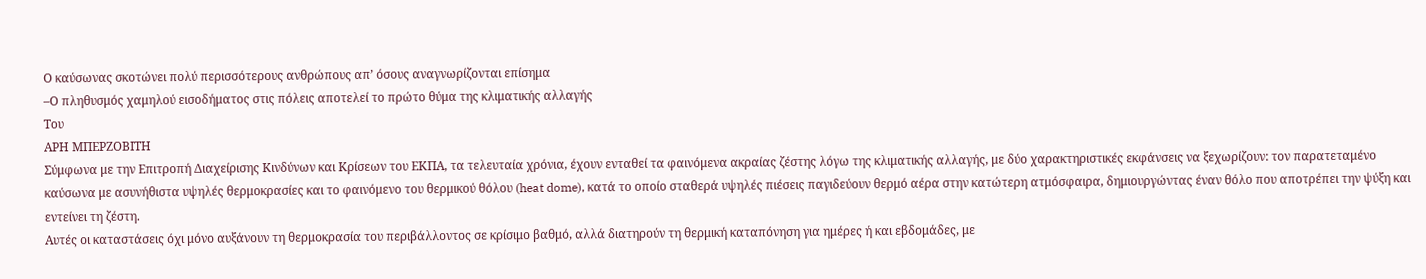Ο καύσωνας σκοτώνει πολύ περισσότερους ανθρώπους απ’ όσους αναγνωρίζονται επίσημα
–Ο πληθυσμός χαμηλού εισοδήματος στις πόλεις αποτελεί το πρώτο θύμα της κλιματικής αλλαγής
Του
ΑΡΗ ΜΠΕΡΖΟΒΙΤΗ
Σύμφωνα με την Επιτροπή Διαχείρισης Κινδύνων και Κρίσεων του ΕΚΠΑ, τα τελευταία χρόνια, έχουν ενταθεί τα φαινόμενα ακραίας ζέστης λόγω της κλιματικής αλλαγής, με δύο χαρακτηριστικές εκφάνσεις να ξεχωρίζουν: τον παρατεταμένο καύσωνα με ασυνήθιστα υψηλές θερμοκρασίες και το φαινόμενο του θερμικού θόλου (heat dome), κατά το οποίο σταθερά υψηλές πιέσεις παγιδεύουν θερμό αέρα στην κατώτερη ατμόσφαιρα, δημιουργώντας έναν θόλο που αποτρέπει την ψύξη και εντείνει τη ζέστη.
Αυτές οι καταστάσεις όχι μόνο αυξάνουν τη θερμοκρασία του περιβάλλοντος σε κρίσιμο βαθμό, αλλά διατηρούν τη θερμική καταπόνηση για ημέρες ή και εβδομάδες, με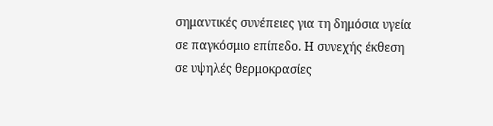σημαντικές συνέπειες για τη δημόσια υγεία σε παγκόσμιο επίπεδο. Η συνεχής έκθεση σε υψηλές θερμοκρασίες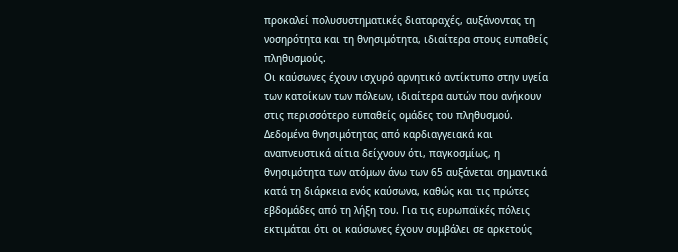προκαλεί πολυσυστηματικές διαταραχές, αυξάνοντας τη νοσηρότητα και τη θνησιμότητα, ιδιαίτερα στους ευπαθείς πληθυσμούς.
Οι καύσωνες έχουν ισχυρό αρνητικό αντίκτυπο στην υγεία των κατοίκων των πόλεων, ιδιαίτερα αυτών που ανήκουν στις περισσότερο ευπαθείς ομάδες του πληθυσμού. Δεδομένα θνησιμότητας από καρδιαγγειακά και αναπνευστικά αίτια δείχνουν ότι, παγκοσμίως, η θνησιμότητα των ατόμων άνω των 65 αυξάνεται σημαντικά κατά τη διάρκεια ενός καύσωνα, καθώς και τις πρώτες εβδομάδες από τη λήξη του. Για τις ευρωπαϊκές πόλεις εκτιμάται ότι οι καύσωνες έχουν συμβάλει σε αρκετούς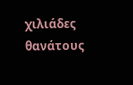χιλιάδες θανάτους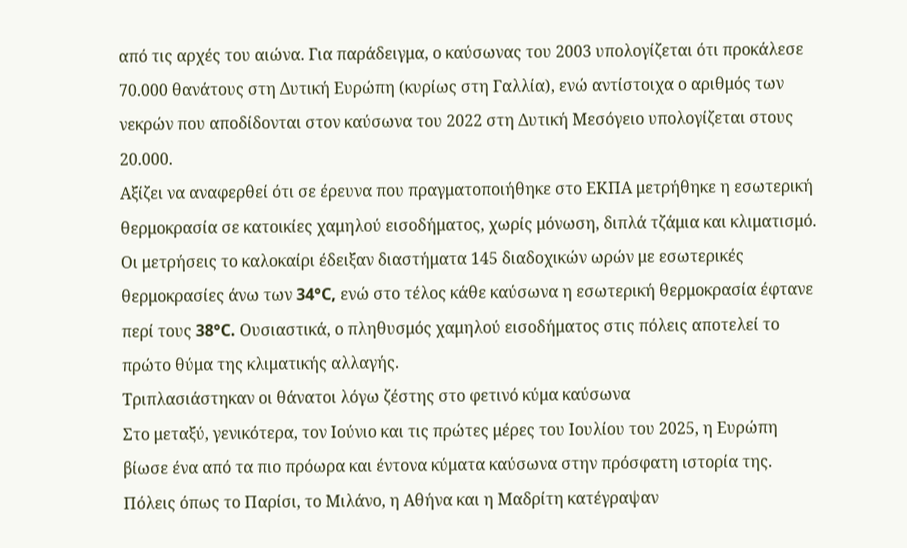από τις αρχές του αιώνα. Για παράδειγμα, ο καύσωνας του 2003 υπολογίζεται ότι προκάλεσε 70.000 θανάτους στη Δυτική Ευρώπη (κυρίως στη Γαλλία), ενώ αντίστοιχα ο αριθμός των νεκρών που αποδίδονται στον καύσωνα του 2022 στη Δυτική Μεσόγειο υπολογίζεται στους 20.000.
Αξίζει να αναφερθεί ότι σε έρευνα που πραγματοποιήθηκε στο ΕΚΠΑ μετρήθηκε η εσωτερική θερμοκρασία σε κατοικίες χαμηλού εισοδήματος, χωρίς μόνωση, διπλά τζάμια και κλιματισμό. Οι μετρήσεις το καλοκαίρι έδειξαν διαστήματα 145 διαδοχικών ωρών με εσωτερικές θερμοκρασίες άνω των 34°C, ενώ στο τέλος κάθε καύσωνα η εσωτερική θερμοκρασία έφτανε περί τους 38°C. Ουσιαστικά, ο πληθυσμός χαμηλού εισοδήματος στις πόλεις αποτελεί το πρώτο θύμα της κλιματικής αλλαγής.
Τριπλασιάστηκαν οι θάνατοι λόγω ζέστης στο φετινό κύμα καύσωνα
Στο μεταξύ, γενικότερα, τον Ιούνιο και τις πρώτες μέρες του Ιουλίου του 2025, η Ευρώπη βίωσε ένα από τα πιο πρόωρα και έντονα κύματα καύσωνα στην πρόσφατη ιστορία της. Πόλεις όπως το Παρίσι, το Μιλάνο, η Αθήνα και η Μαδρίτη κατέγραψαν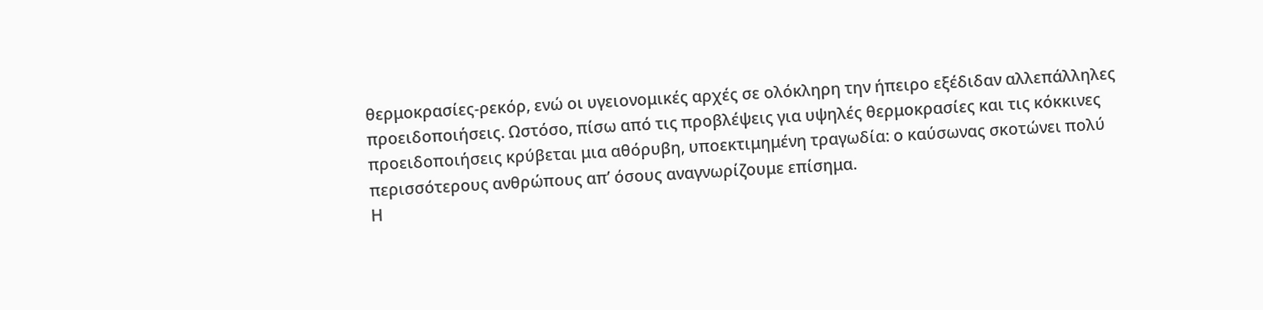θερμοκρασίες-ρεκόρ, ενώ οι υγειονομικές αρχές σε ολόκληρη την ήπειρο εξέδιδαν αλλεπάλληλες προειδοποιήσεις. Ωστόσο, πίσω από τις προβλέψεις για υψηλές θερμοκρασίες και τις κόκκινες προειδοποιήσεις κρύβεται μια αθόρυβη, υποεκτιμημένη τραγωδία: ο καύσωνας σκοτώνει πολύ περισσότερους ανθρώπους απ’ όσους αναγνωρίζουμε επίσημα.
Η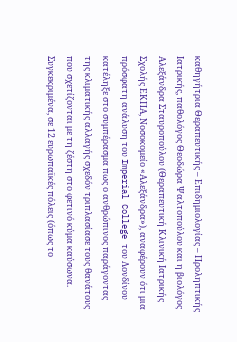καθηγήτρια Θεραπευτικής – Επιδημιολογίας – Προληπτικής Ιατρικής, παθολόγος Θεοδώρα Ψαλτοπούλου και η βιολόγος Αλεξάνδρα Σταυροπούλου (Θεραπευτική Κλινική Ιατρικής Σχολής ΕΚΠΑ, Νοσοκομείο «Αλεξάνδρα»), αναφέρουν ότι μια πρόσφατη ανάλυση του Imperial College του Λονδίνου κατέληξε στο συμπέρασμα πως ο ανθρώπινος παράγοντας της κλιματικής αλλαγής σχεδόν τριπλασίασε τους θανάτους που σχετίζονται με τη ζέστη στο φετινό κύμα καύσωνα. Συγκεκριμένα, σε 12 ευρωπαϊκές πόλεις (όπως το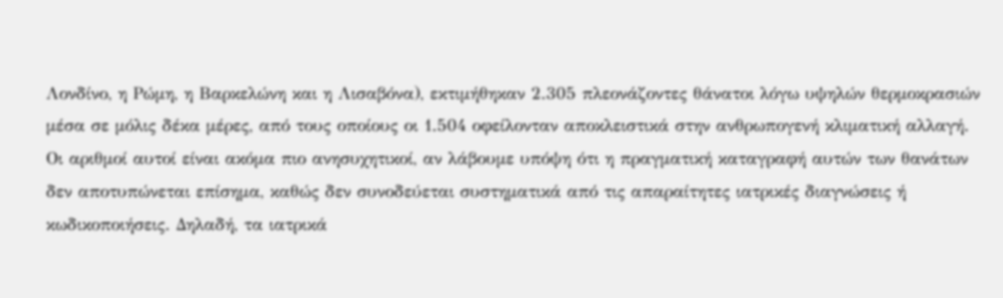Λονδίνο, η Ρώμη, η Βαρκελώνη και η Λισαβόνα), εκτιμήθηκαν 2.305 πλεονάζοντες θάνατοι λόγω υψηλών θερμοκρασιών μέσα σε μόλις δέκα μέρες, από τους οποίους οι 1.504 οφείλονταν αποκλειστικά στην ανθρωπογενή κλιματική αλλαγή.
Οι αριθμοί αυτοί είναι ακόμα πιο ανησυχητικοί, αν λάβουμε υπόψη ότι η πραγματική καταγραφή αυτών των θανάτων δεν αποτυπώνεται επίσημα, καθώς δεν συνοδεύεται συστηματικά από τις απαραίτητες ιατρικές διαγνώσεις ή κωδικοποιήσεις. Δηλαδή, τα ιατρικά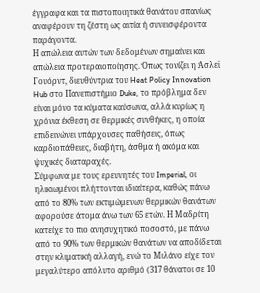έγγραφα και τα πιστοποιητικά θανάτου σπανίως αναφέρουν τη ζέστη ως αιτία ή συνεισφέροντα παράγοντα.
Η απώλεια αυτών των δεδομένων σημαίνει και απώλεια προτεραιοποίησης. Όπως τονίζει η Άσλεϊ Γουόρντ, διευθύντρια του Heat Policy Innovation Hub στο Πανεπιστήμιο Duke, το πρόβλημα δεν είναι μόνο τα κύματα καύσωνα, αλλά κυρίως η χρόνια έκθεση σε θερμικές συνθήκες, η οποία επιδεινώνει υπάρχουσες παθήσεις, όπως καρδιοπάθειες, διαβήτη, άσθμα ή ακόμα και ψυχικές διαταραχές.
Σύμφωνα με τους ερευνητές του Imperial, οι ηλικιωμένοι πλήττονται ιδιαίτερα, καθώς πάνω από το 80% των εκτιμώμενων θερμικών θανάτων αφορούσε άτομα άνω των 65 ετών. Η Μαδρίτη κατείχε το πιο ανησυχητικό ποσοστό, με πάνω από το 90% των θερμικών θανάτων να αποδίδεται στην κλιματική αλλαγή, ενώ το Μιλάνο είχε τον μεγαλύτερο απόλυτο αριθμό (317 θάνατοι σε 10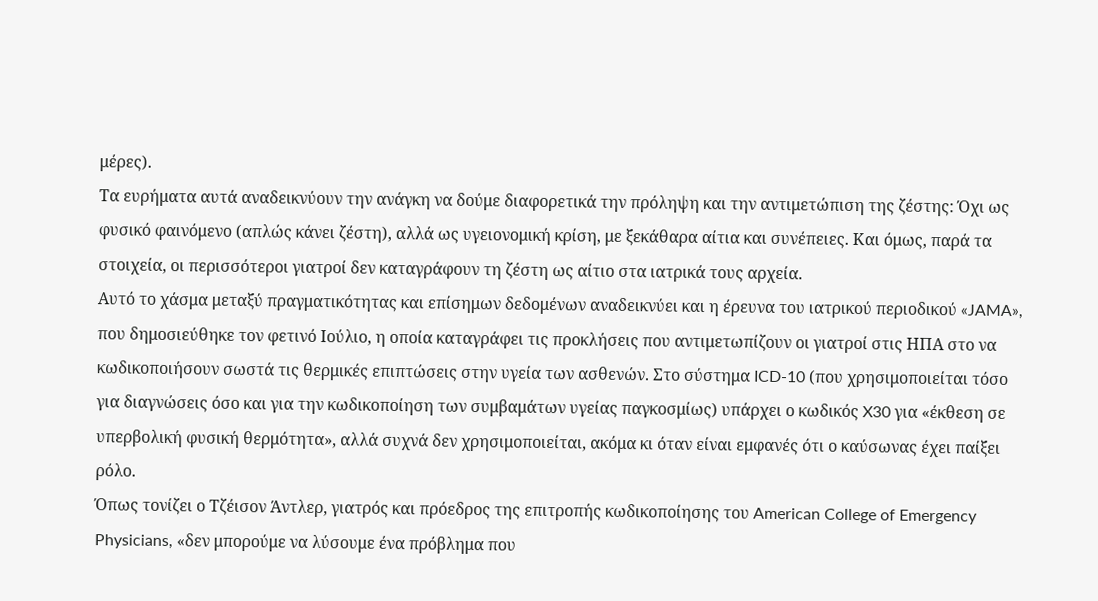μέρες).
Τα ευρήματα αυτά αναδεικνύουν την ανάγκη να δούμε διαφορετικά την πρόληψη και την αντιμετώπιση της ζέστης: Όχι ως φυσικό φαινόμενο (απλώς κάνει ζέστη), αλλά ως υγειονομική κρίση, με ξεκάθαρα αίτια και συνέπειες. Και όμως, παρά τα στοιχεία, οι περισσότεροι γιατροί δεν καταγράφουν τη ζέστη ως αίτιο στα ιατρικά τους αρχεία.
Αυτό το χάσμα μεταξύ πραγματικότητας και επίσημων δεδομένων αναδεικνύει και η έρευνα του ιατρικού περιοδικού «JAMA», που δημοσιεύθηκε τον φετινό Ιούλιο, η οποία καταγράφει τις προκλήσεις που αντιμετωπίζουν οι γιατροί στις ΗΠΑ στο να κωδικοποιήσουν σωστά τις θερμικές επιπτώσεις στην υγεία των ασθενών. Στο σύστημα ICD-10 (που χρησιμοποιείται τόσο για διαγνώσεις όσο και για την κωδικοποίηση των συμβαμάτων υγείας παγκοσμίως) υπάρχει ο κωδικός X30 για «έκθεση σε υπερβολική φυσική θερμότητα», αλλά συχνά δεν χρησιμοποιείται, ακόμα κι όταν είναι εμφανές ότι ο καύσωνας έχει παίξει ρόλο.
Όπως τονίζει ο Τζέισον Άντλερ, γιατρός και πρόεδρος της επιτροπής κωδικοποίησης του American College of Emergency Physicians, «δεν μπορούμε να λύσουμε ένα πρόβλημα που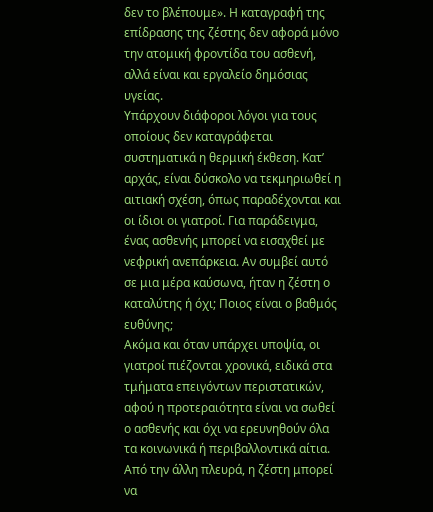δεν το βλέπουμε». Η καταγραφή της επίδρασης της ζέστης δεν αφορά μόνο την ατομική φροντίδα του ασθενή, αλλά είναι και εργαλείο δημόσιας υγείας.
Υπάρχουν διάφοροι λόγοι για τους οποίους δεν καταγράφεται συστηματικά η θερμική έκθεση. Κατ’ αρχάς, είναι δύσκολο να τεκμηριωθεί η αιτιακή σχέση, όπως παραδέχονται και οι ίδιοι οι γιατροί. Για παράδειγμα, ένας ασθενής μπορεί να εισαχθεί με νεφρική ανεπάρκεια. Αν συμβεί αυτό σε μια μέρα καύσωνα, ήταν η ζέστη ο καταλύτης ή όχι; Ποιος είναι ο βαθμός ευθύνης;
Ακόμα και όταν υπάρχει υποψία, οι γιατροί πιέζονται χρονικά, ειδικά στα τμήματα επειγόντων περιστατικών, αφού η προτεραιότητα είναι να σωθεί ο ασθενής και όχι να ερευνηθούν όλα τα κοινωνικά ή περιβαλλοντικά αίτια. Από την άλλη πλευρά, η ζέστη μπορεί να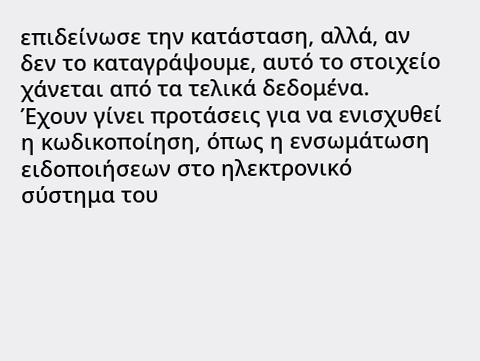επιδείνωσε την κατάσταση, αλλά, αν δεν το καταγράψουμε, αυτό το στοιχείο χάνεται από τα τελικά δεδομένα.
Έχουν γίνει προτάσεις για να ενισχυθεί η κωδικοποίηση, όπως η ενσωμάτωση ειδοποιήσεων στο ηλεκτρονικό σύστημα του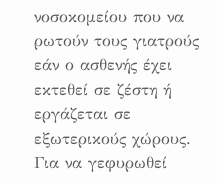νοσοκομείου που να ρωτούν τους γιατρούς εάν ο ασθενής έχει εκτεθεί σε ζέστη ή εργάζεται σε εξωτερικούς χώρους.
Για να γεφυρωθεί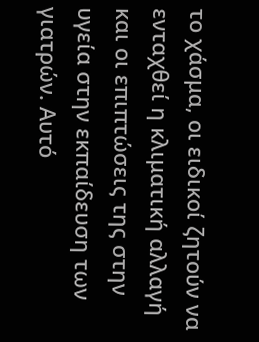το χάσμα, οι ειδικοί ζητούν να ενταχθεί η κλιματική αλλαγή και οι επιπτώσεις της στην υγεία στην εκπαίδευση των γιατρών. Αυτό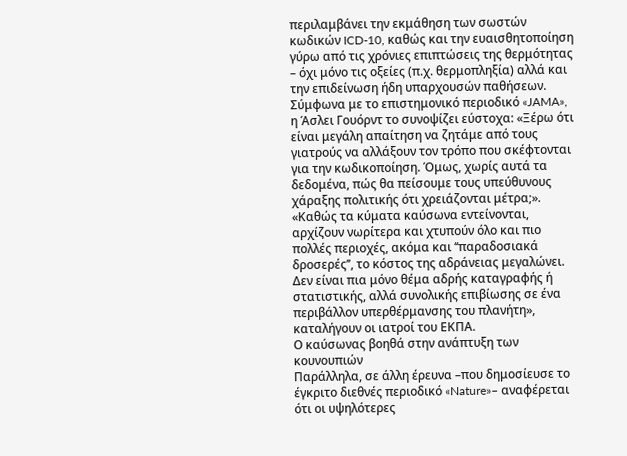περιλαμβάνει την εκμάθηση των σωστών κωδικών ICD-10, καθώς και την ευαισθητοποίηση γύρω από τις χρόνιες επιπτώσεις της θερμότητας – όχι μόνο τις οξείες (π.χ. θερμοπληξία) αλλά και την επιδείνωση ήδη υπαρχουσών παθήσεων.
Σύμφωνα με το επιστημονικό περιοδικό «JAMA», η Άσλει Γουόρντ το συνοψίζει εύστοχα: «Ξέρω ότι είναι μεγάλη απαίτηση να ζητάμε από τους γιατρούς να αλλάξουν τον τρόπο που σκέφτονται για την κωδικοποίηση. Όμως, χωρίς αυτά τα δεδομένα, πώς θα πείσουμε τους υπεύθυνους χάραξης πολιτικής ότι χρειάζονται μέτρα;».
«Καθώς τα κύματα καύσωνα εντείνονται, αρχίζουν νωρίτερα και χτυπούν όλο και πιο πολλές περιοχές, ακόμα και ‘‘παραδοσιακά δροσερές’’, το κόστος της αδράνειας μεγαλώνει. Δεν είναι πια μόνο θέμα αδρής καταγραφής ή στατιστικής, αλλά συνολικής επιβίωσης σε ένα περιβάλλον υπερθέρμανσης του πλανήτη», καταλήγουν οι ιατροί του ΕΚΠΑ.
Ο καύσωνας βοηθά στην ανάπτυξη των κουνουπιών
Παράλληλα, σε άλλη έρευνα –που δημοσίευσε το έγκριτο διεθνές περιοδικό «Nature»– αναφέρεται ότι οι υψηλότερες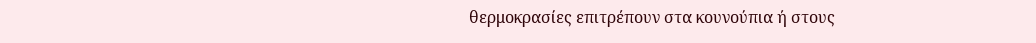θερμοκρασίες επιτρέπουν στα κουνούπια ή στους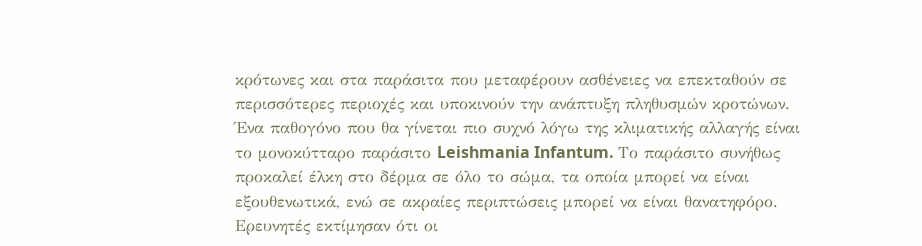κρότωνες και στα παράσιτα που μεταφέρουν ασθένειες να επεκταθούν σε περισσότερες περιοχές και υποκινούν την ανάπτυξη πληθυσμών κροτώνων. Ένα παθογόνο που θα γίνεται πιο συχνό λόγω της κλιματικής αλλαγής είναι το μονοκύτταρο παράσιτο Leishmania Infantum. Το παράσιτο συνήθως προκαλεί έλκη στο δέρμα σε όλο το σώμα, τα οποία μπορεί να είναι εξουθενωτικά, ενώ σε ακραίες περιπτώσεις μπορεί να είναι θανατηφόρο.
Ερευνητές εκτίμησαν ότι οι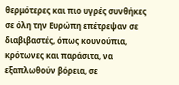θερμότερες και πιο υγρές συνθήκες σε όλη την Ευρώπη επέτρεψαν σε διαβιβαστές, όπως κουνούπια, κρότωνες και παράσιτα, να εξαπλωθούν βόρεια, σε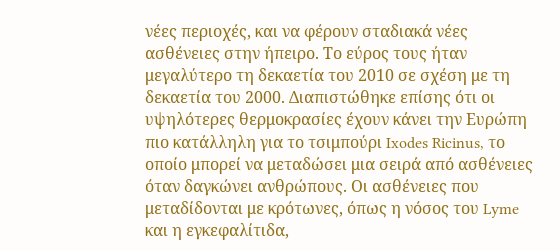νέες περιοχές, και να φέρουν σταδιακά νέες ασθένειες στην ήπειρο. Το εύρος τους ήταν μεγαλύτερο τη δεκαετία του 2010 σε σχέση με τη δεκαετία του 2000. Διαπιστώθηκε επίσης ότι οι υψηλότερες θερμοκρασίες έχουν κάνει την Ευρώπη πιο κατάλληλη για το τσιμπούρι Ixodes Ricinus, το οποίο μπορεί να μεταδώσει μια σειρά από ασθένειες όταν δαγκώνει ανθρώπους. Οι ασθένειες που μεταδίδονται με κρότωνες, όπως η νόσος του Lyme και η εγκεφαλίτιδα,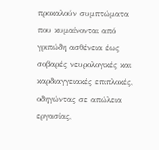προκαλούν συμπτώματα που κυμαίνονται από γριπώδη ασθένεια έως σοβαρές νευρολογικές και καρδιαγγειακές επιπλοκές, οδηγώντας σε απώλεια εργασίας,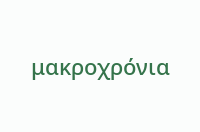μακροχρόνια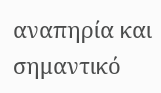αναπηρία και σημαντικό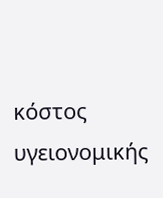κόστος υγειονομικής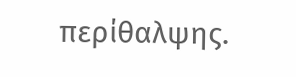περίθαλψης.